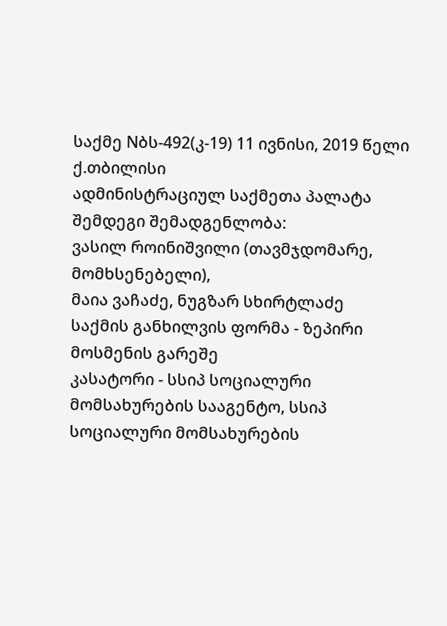საქმე Nბს-492(კ-19) 11 ივნისი, 2019 წელი
ქ.თბილისი
ადმინისტრაციულ საქმეთა პალატა
შემდეგი შემადგენლობა:
ვასილ როინიშვილი (თავმჯდომარე, მომხსენებელი),
მაია ვაჩაძე, ნუგზარ სხირტლაძე
საქმის განხილვის ფორმა - ზეპირი მოსმენის გარეშე
კასატორი - სსიპ სოციალური მომსახურების სააგენტო, სსიპ სოციალური მომსახურების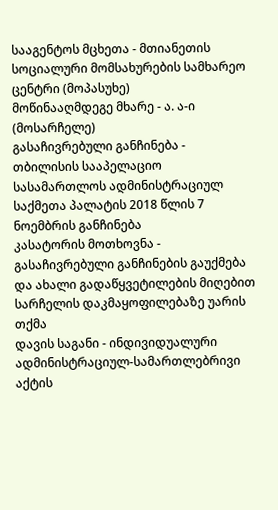სააგენტოს მცხეთა - მთიანეთის სოციალური მომსახურების სამხარეო ცენტრი (მოპასუხე)
მოწინააღმდეგე მხარე - ა. ა-ი (მოსარჩელე)
გასაჩივრებული განჩინება - თბილისის სააპელაციო სასამართლოს ადმინისტრაციულ საქმეთა პალატის 2018 წლის 7 ნოემბრის განჩინება
კასატორის მოთხოვნა - გასაჩივრებული განჩინების გაუქმება და ახალი გადაწყვეტილების მიღებით სარჩელის დაკმაყოფილებაზე უარის თქმა
დავის საგანი - ინდივიდუალური ადმინისტრაციულ-სამართლებრივი აქტის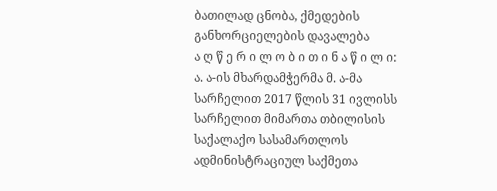ბათილად ცნობა, ქმედების განხორციელების დავალება
ა ღ წ ე რ ი ლ ო ბ ი თ ი ნ ა წ ი ლ ი:
ა. ა-ის მხარდამჭერმა მ. ა-მა სარჩელით 2017 წლის 31 ივლისს სარჩელით მიმართა თბილისის საქალაქო სასამართლოს ადმინისტრაციულ საქმეთა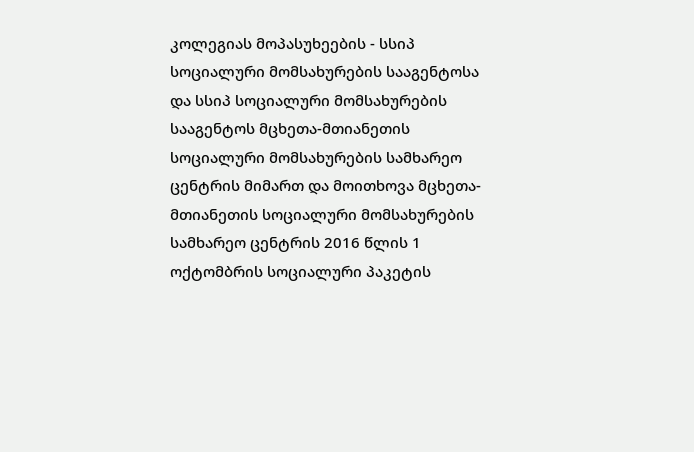კოლეგიას მოპასუხეების - სსიპ სოციალური მომსახურების სააგენტოსა და სსიპ სოციალური მომსახურების სააგენტოს მცხეთა-მთიანეთის სოციალური მომსახურების სამხარეო ცენტრის მიმართ და მოითხოვა მცხეთა-მთიანეთის სოციალური მომსახურების სამხარეო ცენტრის 2016 წლის 1 ოქტომბრის სოციალური პაკეტის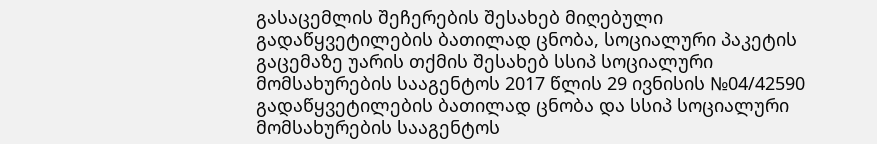გასაცემლის შეჩერების შესახებ მიღებული გადაწყვეტილების ბათილად ცნობა, სოციალური პაკეტის გაცემაზე უარის თქმის შესახებ სსიპ სოციალური მომსახურების სააგენტოს 2017 წლის 29 ივნისის №04/42590 გადაწყვეტილების ბათილად ცნობა და სსიპ სოციალური მომსახურების სააგენტოს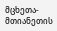მცხეთა-მთიანეთის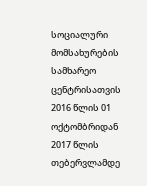სოციალური მომსახურების სამხარეო ცენტრისათვის 2016 წლის 01 ოქტომბრიდან 2017 წლის თებერვლამდე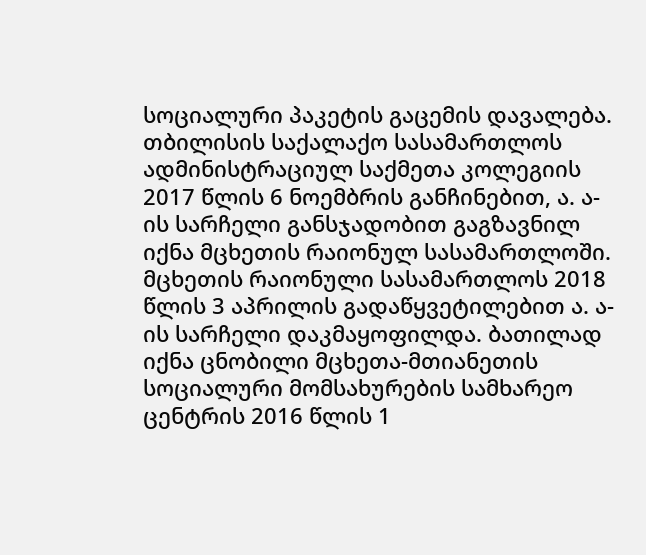სოციალური პაკეტის გაცემის დავალება.
თბილისის საქალაქო სასამართლოს ადმინისტრაციულ საქმეთა კოლეგიის 2017 წლის 6 ნოემბრის განჩინებით, ა. ა-ის სარჩელი განსჯადობით გაგზავნილ იქნა მცხეთის რაიონულ სასამართლოში.
მცხეთის რაიონული სასამართლოს 2018 წლის 3 აპრილის გადაწყვეტილებით ა. ა-ის სარჩელი დაკმაყოფილდა. ბათილად იქნა ცნობილი მცხეთა-მთიანეთის სოციალური მომსახურების სამხარეო ცენტრის 2016 წლის 1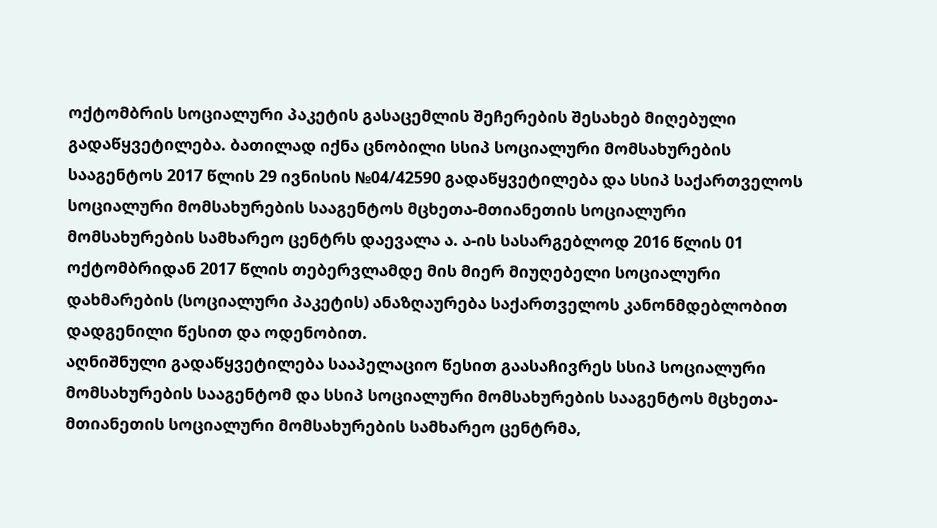ოქტომბრის სოციალური პაკეტის გასაცემლის შეჩერების შესახებ მიღებული გადაწყვეტილება. ბათილად იქნა ცნობილი სსიპ სოციალური მომსახურების სააგენტოს 2017 წლის 29 ივნისის №04/42590 გადაწყვეტილება და სსიპ საქართველოს სოციალური მომსახურების სააგენტოს მცხეთა-მთიანეთის სოციალური მომსახურების სამხარეო ცენტრს დაევალა ა. ა-ის სასარგებლოდ 2016 წლის 01 ოქტომბრიდან 2017 წლის თებერვლამდე მის მიერ მიუღებელი სოციალური დახმარების (სოციალური პაკეტის) ანაზღაურება საქართველოს კანონმდებლობით დადგენილი წესით და ოდენობით.
აღნიშნული გადაწყვეტილება სააპელაციო წესით გაასაჩივრეს სსიპ სოციალური მომსახურების სააგენტომ და სსიპ სოციალური მომსახურების სააგენტოს მცხეთა-მთიანეთის სოციალური მომსახურების სამხარეო ცენტრმა,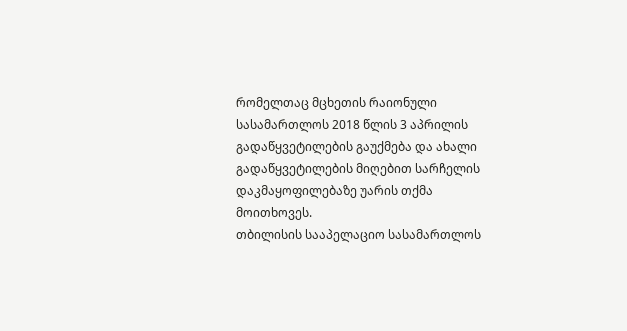რომელთაც მცხეთის რაიონული სასამართლოს 2018 წლის 3 აპრილის გადაწყვეტილების გაუქმება და ახალი გადაწყვეტილების მიღებით სარჩელის დაკმაყოფილებაზე უარის თქმა მოითხოვეს.
თბილისის სააპელაციო სასამართლოს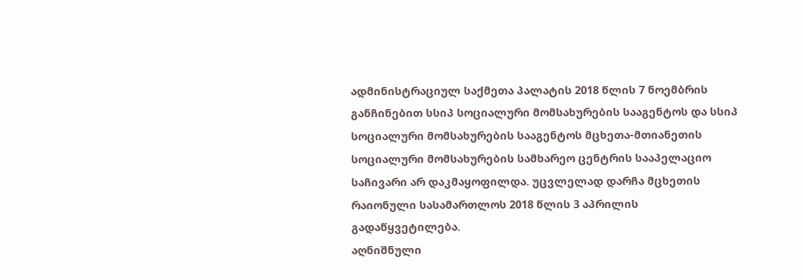ადმინისტრაციულ საქმეთა პალატის 2018 წლის 7 ნოემბრის განჩინებით სსიპ სოციალური მომსახურების სააგენტოს და სსიპ სოციალური მომსახურების სააგენტოს მცხეთა-მთიანეთის სოციალური მომსახურების სამხარეო ცენტრის სააპელაციო საჩივარი არ დაკმაყოფილდა. უცვლელად დარჩა მცხეთის რაიონული სასამართლოს 2018 წლის 3 აპრილის გადაწყვეტილება.
აღნიშნული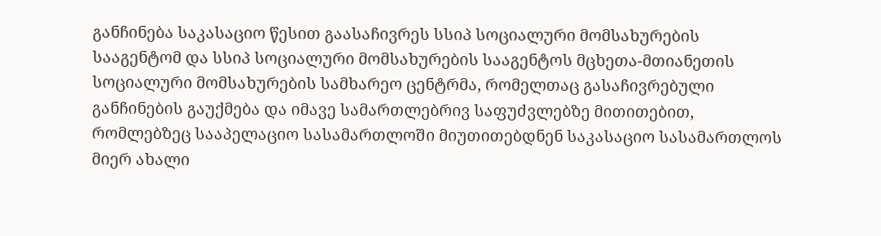განჩინება საკასაციო წესით გაასაჩივრეს სსიპ სოციალური მომსახურების სააგენტომ და სსიპ სოციალური მომსახურების სააგენტოს მცხეთა-მთიანეთის სოციალური მომსახურების სამხარეო ცენტრმა, რომელთაც გასაჩივრებული განჩინების გაუქმება და იმავე სამართლებრივ საფუძვლებზე მითითებით, რომლებზეც სააპელაციო სასამართლოში მიუთითებდნენ საკასაციო სასამართლოს მიერ ახალი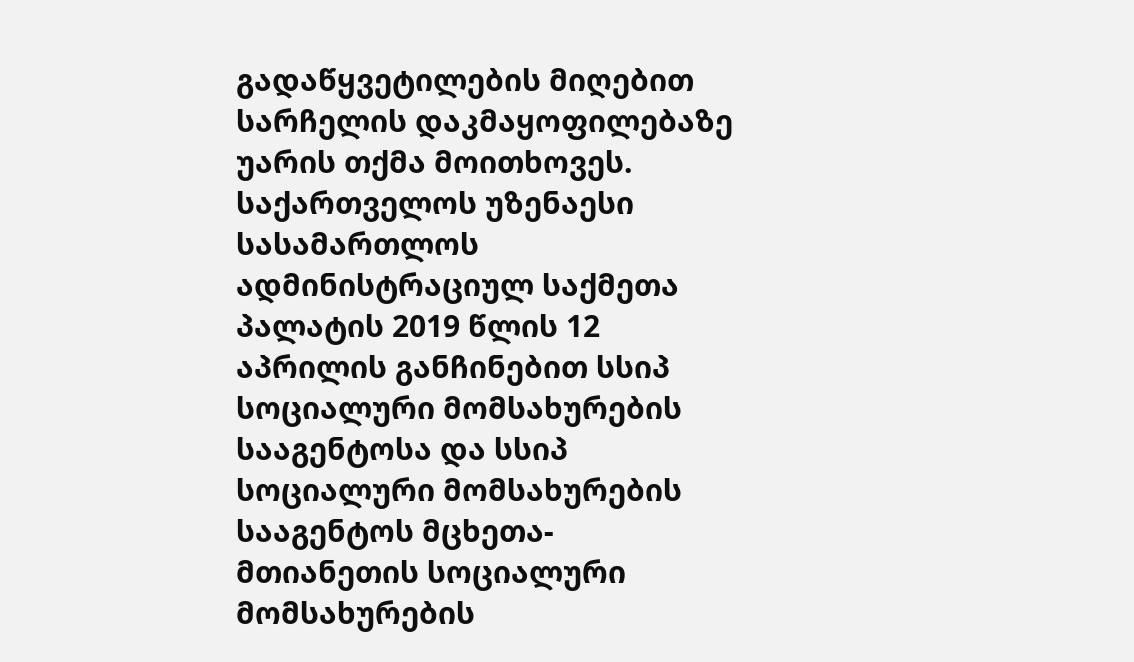გადაწყვეტილების მიღებით სარჩელის დაკმაყოფილებაზე უარის თქმა მოითხოვეს.
საქართველოს უზენაესი სასამართლოს ადმინისტრაციულ საქმეთა პალატის 2019 წლის 12 აპრილის განჩინებით სსიპ სოციალური მომსახურების სააგენტოსა და სსიპ სოციალური მომსახურების სააგენტოს მცხეთა-მთიანეთის სოციალური მომსახურების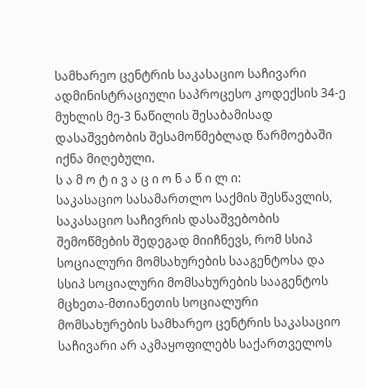სამხარეო ცენტრის საკასაციო საჩივარი ადმინისტრაციული საპროცესო კოდექსის 34-ე მუხლის მე-3 ნაწილის შესაბამისად დასაშვებობის შესამოწმებლად წარმოებაში იქნა მიღებული.
ს ა მ ო ტ ი ვ ა ც ი ო ნ ა წ ი ლ ი:
საკასაციო სასამართლო საქმის შესწავლის, საკასაციო საჩივრის დასაშვებობის შემოწმების შედეგად მიიჩნევს, რომ სსიპ სოციალური მომსახურების სააგენტოსა და სსიპ სოციალური მომსახურების სააგენტოს მცხეთა-მთიანეთის სოციალური მომსახურების სამხარეო ცენტრის საკასაციო საჩივარი არ აკმაყოფილებს საქართველოს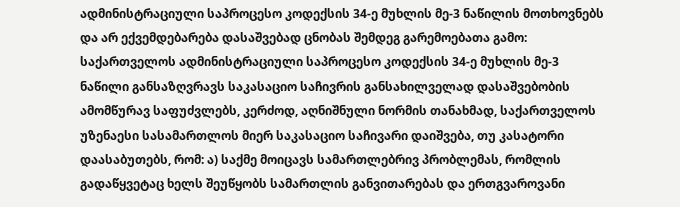ადმინისტრაციული საპროცესო კოდექსის 34-ე მუხლის მე-3 ნაწილის მოთხოვნებს და არ ექვემდებარება დასაშვებად ცნობას შემდეგ გარემოებათა გამო:
საქართველოს ადმინისტრაციული საპროცესო კოდექსის 34-ე მუხლის მე-3 ნაწილი განსაზღვრავს საკასაციო საჩივრის განსახილველად დასაშვებობის ამომწურავ საფუძვლებს, კერძოდ, აღნიშნული ნორმის თანახმად, საქართველოს უზენაესი სასამართლოს მიერ საკასაციო საჩივარი დაიშვება, თუ კასატორი დაასაბუთებს, რომ: ა) საქმე მოიცავს სამართლებრივ პრობლემას, რომლის გადაწყვეტაც ხელს შეუწყობს სამართლის განვითარებას და ერთგვაროვანი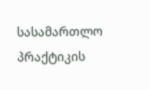სასამართლო პრაქტიკის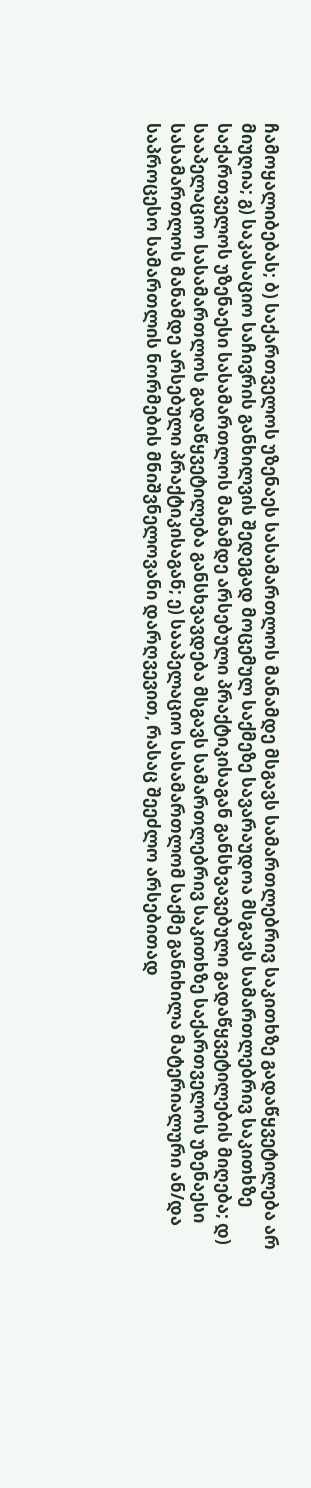ჩამოყალიბებას; ბ) საქართველოს უზენაეს სასამართლოს მანამდე მსგავს სამართლებრივ საკითხზე გადაწყვეტილება არ მიუღია; გ) საკასაციო საჩივრის განხილვის შედეგად მოცემულ საქმეზე სავარაუდოა მსგავს სამართლებრივ საკითხზე საქართველოს უზენაესი სასამართლოს მანამდე არსებული პრაქტიკისაგან განსხვავებული გადაწყვეტილების მიღება; დ) სააპელაციო სასამართლოს გადაწყვეტილება განსხვავდება მსგავს სამართლებრივ საკითხზე საქართველოს უზენაესი სასამართლოს მანამდე არსებული პრაქტიკისაგან; ე) სააპელაციო სასამართლომ საქმე განიხილა მატერიალური ან/და საპროცესო სამართლის ნორმების მნიშვნელოვანი დარღვევით, რასაც შეეძლო არსებითად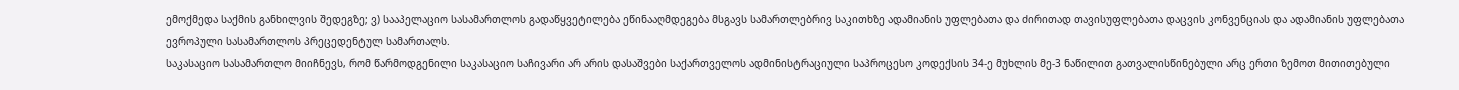ემოქმედა საქმის განხილვის შედეგზე; ვ) სააპელაციო სასამართლოს გადაწყვეტილება ეწინააღმდეგება მსგავს სამართლებრივ საკითხზე ადამიანის უფლებათა და ძირითად თავისუფლებათა დაცვის კონვენციას და ადამიანის უფლებათა ევროპული სასამართლოს პრეცედენტულ სამართალს.
საკასაციო სასამართლო მიიჩნევს, რომ წარმოდგენილი საკასაციო საჩივარი არ არის დასაშვები საქართველოს ადმინისტრაციული საპროცესო კოდექსის 34-ე მუხლის მე-3 ნაწილით გათვალისწინებული არც ერთი ზემოთ მითითებული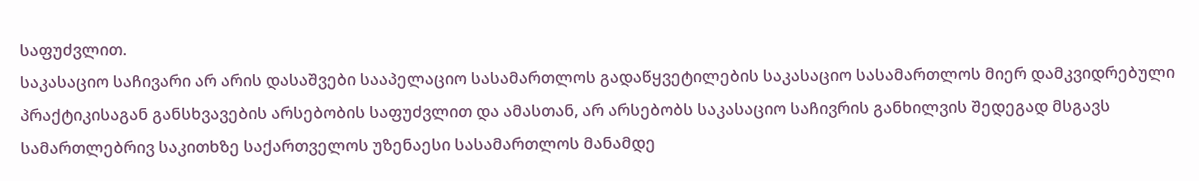საფუძვლით.
საკასაციო საჩივარი არ არის დასაშვები სააპელაციო სასამართლოს გადაწყვეტილების საკასაციო სასამართლოს მიერ დამკვიდრებული პრაქტიკისაგან განსხვავების არსებობის საფუძვლით და ამასთან, არ არსებობს საკასაციო საჩივრის განხილვის შედეგად მსგავს სამართლებრივ საკითხზე საქართველოს უზენაესი სასამართლოს მანამდე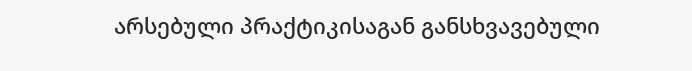არსებული პრაქტიკისაგან განსხვავებული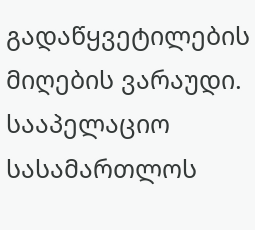გადაწყვეტილების მიღების ვარაუდი. სააპელაციო სასამართლოს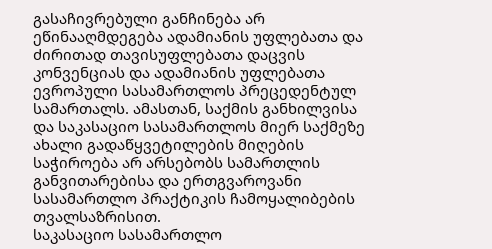გასაჩივრებული განჩინება არ ეწინააღმდეგება ადამიანის უფლებათა და ძირითად თავისუფლებათა დაცვის კონვენციას და ადამიანის უფლებათა ევროპული სასამართლოს პრეცედენტულ სამართალს. ამასთან, საქმის განხილვისა და საკასაციო სასამართლოს მიერ საქმეზე ახალი გადაწყვეტილების მიღების საჭიროება არ არსებობს სამართლის განვითარებისა და ერთგვაროვანი სასამართლო პრაქტიკის ჩამოყალიბების თვალსაზრისით.
საკასაციო სასამართლო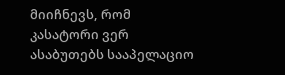მიიჩნევს, რომ კასატორი ვერ ასაბუთებს სააპელაციო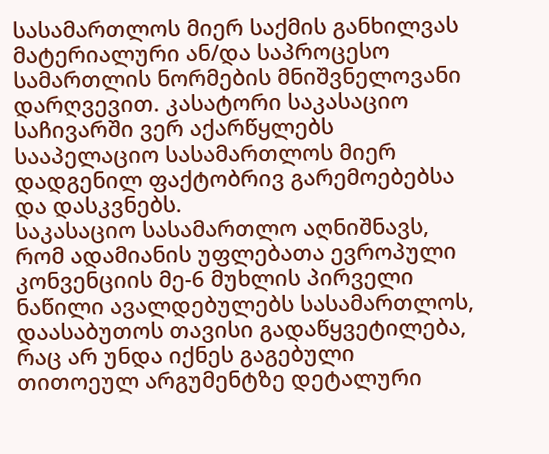სასამართლოს მიერ საქმის განხილვას მატერიალური ან/და საპროცესო სამართლის ნორმების მნიშვნელოვანი დარღვევით. კასატორი საკასაციო საჩივარში ვერ აქარწყლებს სააპელაციო სასამართლოს მიერ დადგენილ ფაქტობრივ გარემოებებსა და დასკვნებს.
საკასაციო სასამართლო აღნიშნავს, რომ ადამიანის უფლებათა ევროპული კონვენციის მე-6 მუხლის პირველი ნაწილი ავალდებულებს სასამართლოს, დაასაბუთოს თავისი გადაწყვეტილება, რაც არ უნდა იქნეს გაგებული თითოეულ არგუმენტზე დეტალური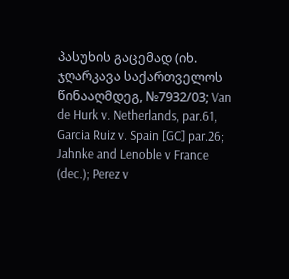პასუხის გაცემად (იხ. ჯღარკავა საქართველოს წინააღმდეგ, №7932/03; Van de Hurk v. Netherlands, par.61, Garcia Ruiz v. Spain [GC] par.26; Jahnke and Lenoble v France (dec.); Perez v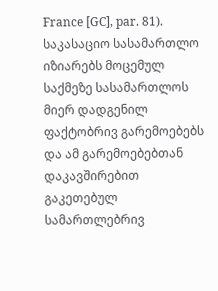France [GC], par. 81).
საკასაციო სასამართლო იზიარებს მოცემულ საქმეზე სასამართლოს მიერ დადგენილ ფაქტობრივ გარემოებებს და ამ გარემოებებთან დაკავშირებით გაკეთებულ სამართლებრივ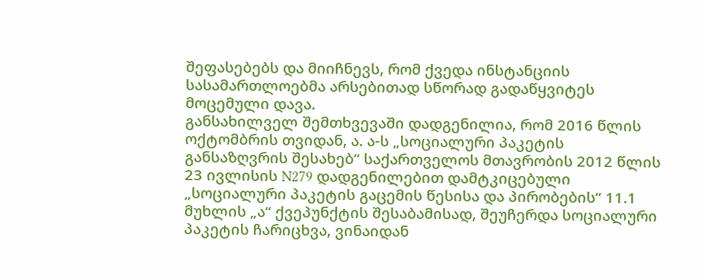შეფასებებს და მიიჩნევს, რომ ქვედა ინსტანციის სასამართლოებმა არსებითად სწორად გადაწყვიტეს მოცემული დავა.
განსახილველ შემთხვევაში დადგენილია, რომ 2016 წლის ოქტომბრის თვიდან, ა. ა-ს „სოციალური პაკეტის განსაზღვრის შესახებ“ საქართველოს მთავრობის 2012 წლის 23 ივლისის N279 დადგენილებით დამტკიცებული „სოციალური პაკეტის გაცემის წესისა და პირობების“ 11.1 მუხლის „ა“ ქვეპუნქტის შესაბამისად, შეუჩერდა სოციალური პაკეტის ჩარიცხვა, ვინაიდან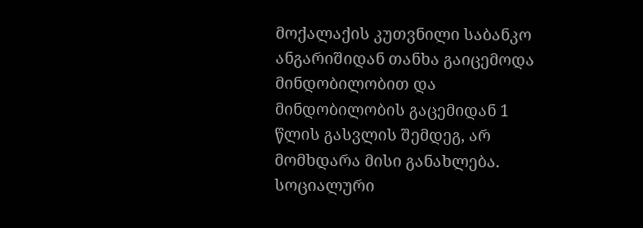მოქალაქის კუთვნილი საბანკო ანგარიშიდან თანხა გაიცემოდა მინდობილობით და მინდობილობის გაცემიდან 1 წლის გასვლის შემდეგ, არ მომხდარა მისი განახლება. სოციალური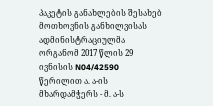პაკეტის განახლების შესახებ მოთხოვნის განხილვისას ადმინისტრაციულმა ორგანომ 2017 წლის 29 ივნისის N04/42590 წერილით ა. ა-ის მხარდამჭერს - მ. ა-ს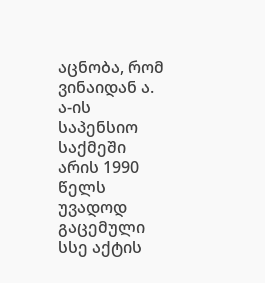აცნობა, რომ ვინაიდან ა. ა-ის საპენსიო საქმეში არის 1990 წელს უვადოდ გაცემული სსე აქტის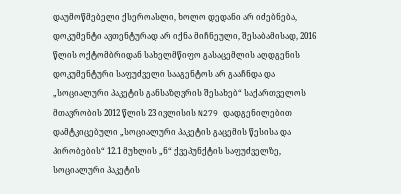დაუმოწმებელი ქსეროასლი, ხოლო დედანი არ იძებნება, დოკუმენტი ავთენტურად არ იქნა მიჩნეული, შესაბამისად, 2016 წლის ოქტომბრიდან სახელმწიფო გასაცემლის აღდგენის დოკუმენტური საფუძველი სააგენტოს არ გააჩნდა და „სოციალური პაკეტის განსაზღვრის შესახებ“ საქართველოს მთავრობის 2012 წლის 23 ივლისის N279 დადგენილებით დამტკიცებული „სოციალური პაკეტის გაცემის წესისა და პირობების“ 12.1 მუხლის „ნ“ ქვეპუნქტის საფუძველზე, სოციალური პაკეტის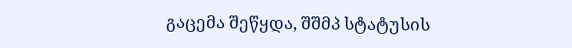გაცემა შეწყდა, შშმპ სტატუსის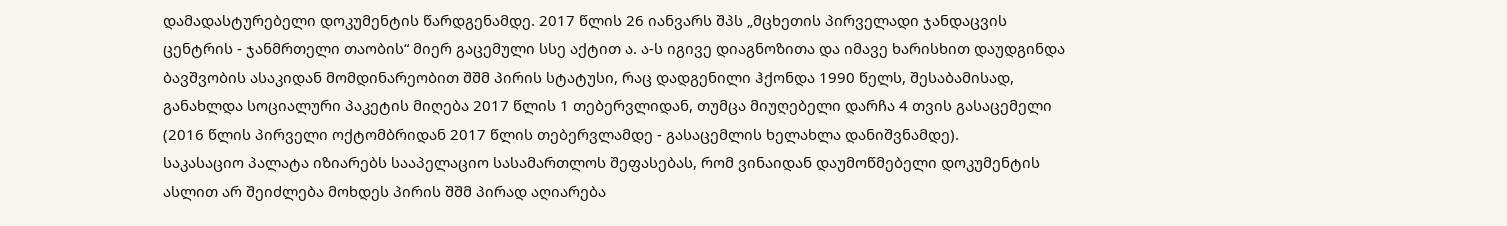დამადასტურებელი დოკუმენტის წარდგენამდე. 2017 წლის 26 იანვარს შპს „მცხეთის პირველადი ჯანდაცვის ცენტრის - ჯანმრთელი თაობის“ მიერ გაცემული სსე აქტით ა. ა-ს იგივე დიაგნოზითა და იმავე ხარისხით დაუდგინდა ბავშვობის ასაკიდან მომდინარეობით შშმ პირის სტატუსი, რაც დადგენილი ჰქონდა 1990 წელს, შესაბამისად, განახლდა სოციალური პაკეტის მიღება 2017 წლის 1 თებერვლიდან, თუმცა მიუღებელი დარჩა 4 თვის გასაცემელი (2016 წლის პირველი ოქტომბრიდან 2017 წლის თებერვლამდე - გასაცემლის ხელახლა დანიშვნამდე).
საკასაციო პალატა იზიარებს სააპელაციო სასამართლოს შეფასებას, რომ ვინაიდან დაუმოწმებელი დოკუმენტის ასლით არ შეიძლება მოხდეს პირის შშმ პირად აღიარება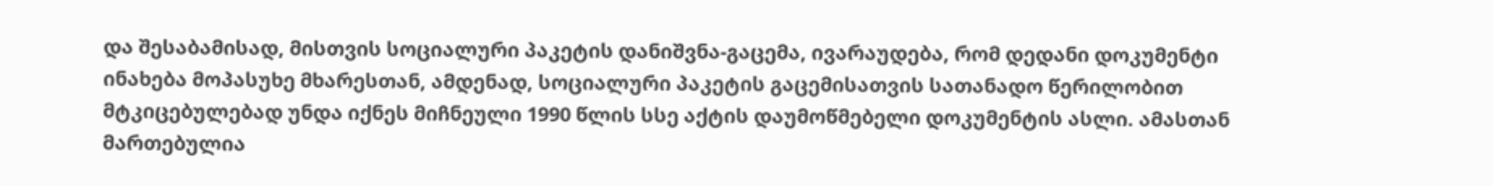და შესაბამისად, მისთვის სოციალური პაკეტის დანიშვნა-გაცემა, ივარაუდება, რომ დედანი დოკუმენტი ინახება მოპასუხე მხარესთან, ამდენად, სოციალური პაკეტის გაცემისათვის სათანადო წერილობით მტკიცებულებად უნდა იქნეს მიჩნეული 1990 წლის სსე აქტის დაუმოწმებელი დოკუმენტის ასლი. ამასთან მართებულია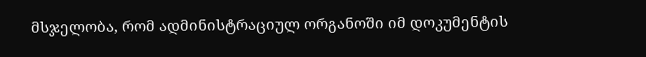მსჯელობა, რომ ადმინისტრაციულ ორგანოში იმ დოკუმენტის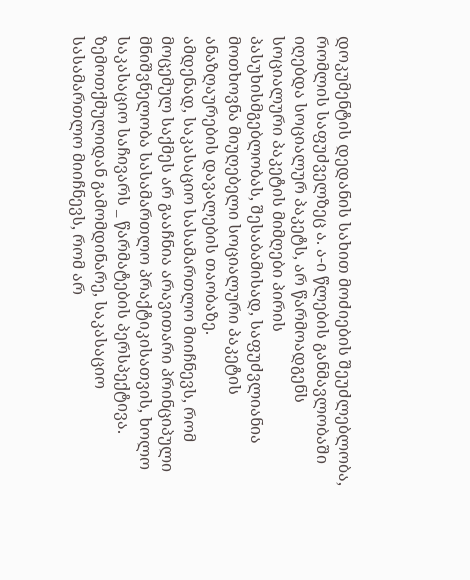დოკუმენტის დედანის სახით მოძიების შეუძლებლობა, რომლის საფუძველზეც ა. ა-ი წლების განმავლობაში იღებდა სოციალურ პაკეტს, არ წარმოადგენს სოციალური პაკეტის მიმღები პირის პასუხისმგებლობას, შესაბამისად, საფუძვლიანია მოთხოვნა მიუღებელი სოციალური პაკეტის ანაზღაურების დავალების თაობაზე.
ამდენად, საკასაციო სასამართლო მიიჩნევს, რომ მოცემულ საქმეს არ გააჩნია არავითარი პრინციპული მნიშვნელობა სასამართლო პრაქტიკისათვის, ხოლო საკასაციო საჩივარს _ წარმატების პერსპექტივა.
ზემოთქმულიდან გამომდინარე, საკასაციო სასამართლო მიიჩნევს, რომ არ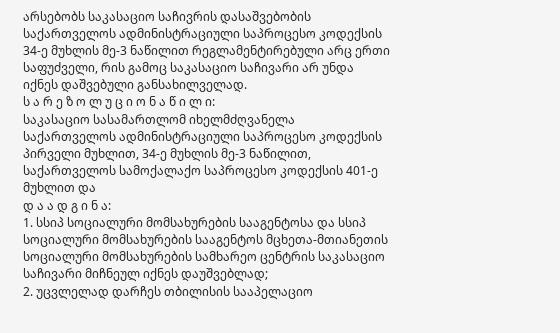არსებობს საკასაციო საჩივრის დასაშვებობის საქართველოს ადმინისტრაციული საპროცესო კოდექსის 34-ე მუხლის მე-3 ნაწილით რეგლამენტირებული არც ერთი საფუძველი, რის გამოც საკასაციო საჩივარი არ უნდა იქნეს დაშვებული განსახილველად.
ს ა რ ე ზ ო ლ უ ც ი ო ნ ა წ ი ლ ი:
საკასაციო სასამართლომ იხელმძღვანელა საქართველოს ადმინისტრაციული საპროცესო კოდექსის პირველი მუხლით, 34-ე მუხლის მე-3 ნაწილით, საქართველოს სამოქალაქო საპროცესო კოდექსის 401-ე მუხლით და
დ ა ა დ გ ი ნ ა:
1. სსიპ სოციალური მომსახურების სააგენტოსა და სსიპ სოციალური მომსახურების სააგენტოს მცხეთა-მთიანეთის სოციალური მომსახურების სამხარეო ცენტრის საკასაციო საჩივარი მიჩნეულ იქნეს დაუშვებლად;
2. უცვლელად დარჩეს თბილისის სააპელაციო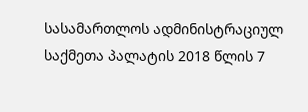სასამართლოს ადმინისტრაციულ საქმეთა პალატის 2018 წლის 7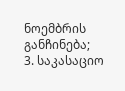ნოემბრის განჩინება;
3. საკასაციო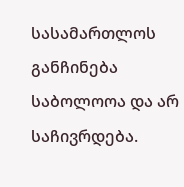სასამართლოს განჩინება საბოლოოა და არ საჩივრდება.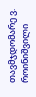თავმჯდომარე ვ. როინიშვილი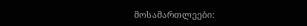მოსამართლეები: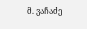მ. ვაჩაძე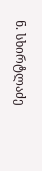ნ. სხირტლაძე